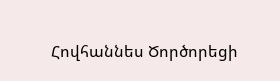Հովհաննես Ծործորեցի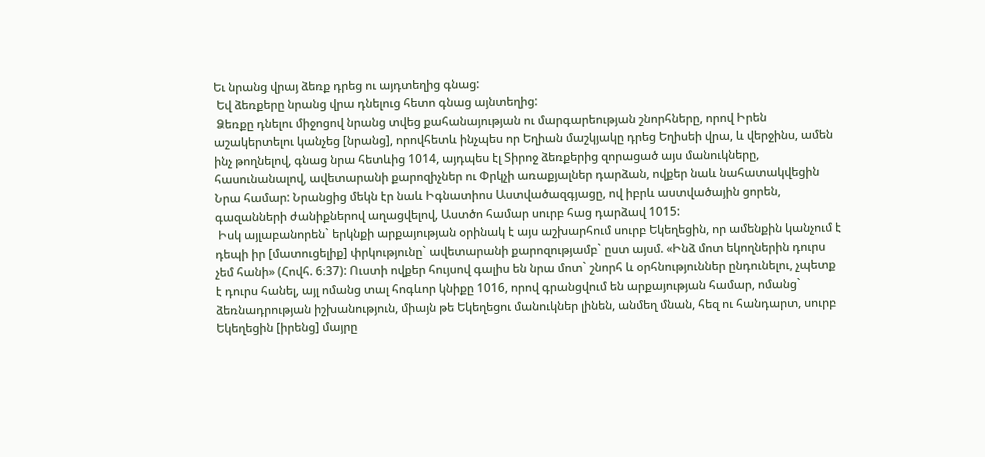Եւ նրանց վրայ ձեռք դրեց ու այդտեղից գնաց:
 Եվ ձեռքերը նրանց վրա դնելուց հետո գնաց այնտեղից:
 Ձեռքը դնելու միջոցով նրանց տվեց քահանայության ու մարգարեության շնորհները, որով Իրեն աշակերտելու կանչեց [նրանց], որովհետև ինչպես որ Եղիան մաշկյակը դրեց Եղիսեի վրա, և վերջինս, ամեն ինչ թողնելով, գնաց նրա հետևից 1014, այդպես էլ Տիրոջ ձեռքերից զորացած այս մանուկները, հասունանալով, ավետարանի քարոզիչներ ու Փրկչի առաքյալներ դարձան, ովքեր նաև նահատակվեցին Նրա համար: Նրանցից մեկն էր նաև Իգնատիոս Աստվածազգյացը, ով իբրև աստվածային ցորեն, գազանների ժանիքներով աղացվելով, Աստծո համար սուրբ հաց դարձավ 1015:
 Իսկ այլաբանորեն` երկնքի արքայության օրինակ է այս աշխարհում սուրբ Եկեղեցին, որ ամենքին կանչում է դեպի իր [մատուցելիք] փրկությունը` ավետարանի քարոզությամբ` ըստ այսմ. «Ինձ մոտ եկողներին դուրս չեմ հանի» (Հովհ. 6։37): Ուստի ովքեր հույսով գալիս են նրա մոտ` շնորհ և օրհնություններ ընդունելու, չպետք է դուրս հանել, այլ ոմանց տալ հոգևոր կնիքը 1016, որով գրանցվում են արքայության համար, ոմանց` ձեռնադրության իշխանություն, միայն թե Եկեղեցու մանուկներ լինեն, անմեղ մնան, հեզ ու հանդարտ, սուրբ Եկեղեցին [իրենց] մայրը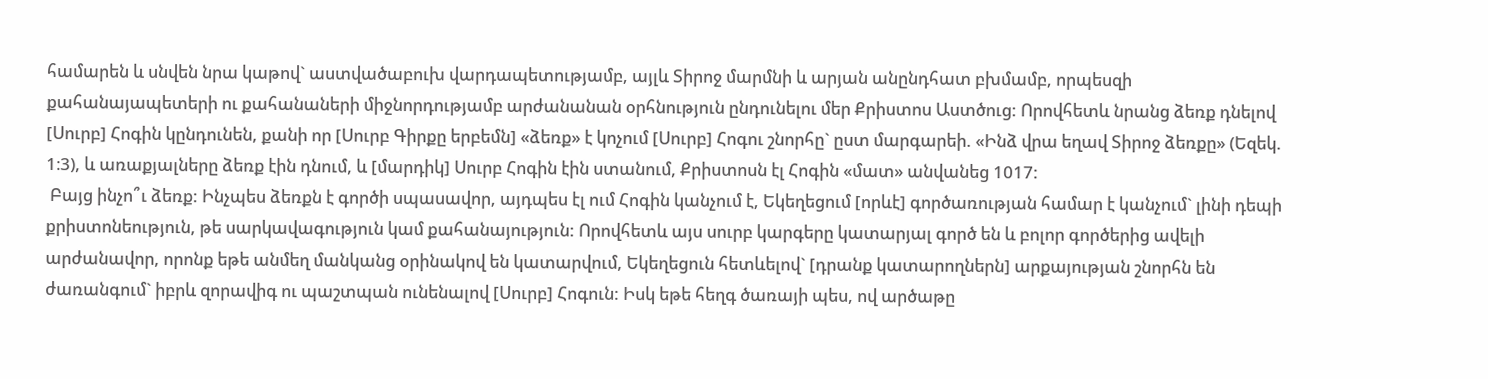համարեն և սնվեն նրա կաթով` աստվածաբուխ վարդապետությամբ, այլև Տիրոջ մարմնի և արյան անընդհատ բխմամբ, որպեսզի քահանայապետերի ու քահանաների միջնորդությամբ արժանանան օրհնություն ընդունելու մեր Քրիստոս Աստծուց: Որովհետև նրանց ձեռք դնելով [Սուրբ] Հոգին կընդունեն, քանի որ [Սուրբ Գիրքը երբեմն] «ձեռք» է կոչում [Սուրբ] Հոգու շնորհը` ըստ մարգարեի. «Ինձ վրա եղավ Տիրոջ ձեռքը» (Եզեկ. 1։3), և առաքյալները ձեռք էին դնում, և [մարդիկ] Սուրբ Հոգին էին ստանում, Քրիստոսն էլ Հոգին «մատ» անվանեց 1017:
 Բայց ինչո՞ւ ձեռք: Ինչպես ձեռքն է գործի սպասավոր, այդպես էլ ում Հոգին կանչում է, Եկեղեցում [որևէ] գործառության համար է կանչում` լինի դեպի քրիստոնեություն, թե սարկավագություն կամ քահանայություն: Որովհետև այս սուրբ կարգերը կատարյալ գործ են և բոլոր գործերից ավելի արժանավոր, որոնք եթե անմեղ մանկանց օրինակով են կատարվում, Եկեղեցուն հետևելով` [դրանք կատարողներն] արքայության շնորհն են ժառանգում` իբրև զորավիգ ու պաշտպան ունենալով [Սուրբ] Հոգուն: Իսկ եթե հեղգ ծառայի պես, ով արծաթը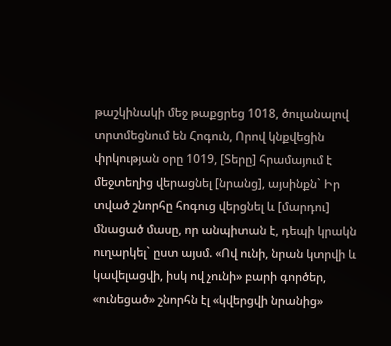թաշկինակի մեջ թաքցրեց 1018, ծուլանալով տրտմեցնում են Հոգուն, Որով կնքվեցին փրկության օրը 1019, [Տերը] հրամայում է մեջտեղից վերացնել [նրանց], այսինքն` Իր տված շնորհը հոգուց վերցնել և [մարդու] մնացած մասը, որ անպիտան է, դեպի կրակն ուղարկել` ըստ այսմ. «Ով ունի, նրան կտրվի և կավելացվի, իսկ ով չունի» բարի գործեր, «ունեցած» շնորհն էլ «կվերցվի նրանից»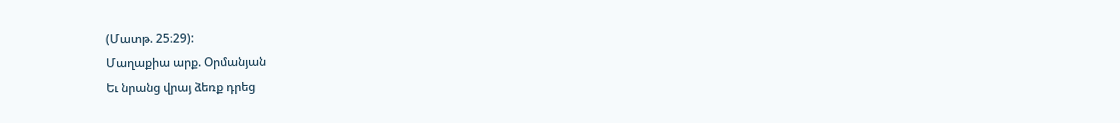(Մատթ. 25։29):
Մաղաքիա արք. Օրմանյան
Եւ նրանց վրայ ձեռք դրեց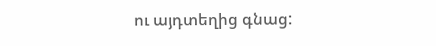ու այդտեղից գնաց: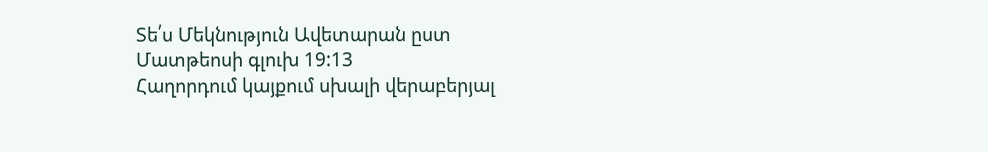Տե՛ս Մեկնություն Ավետարան ըստ Մատթեոսի գլուխ 19:13
Հաղորդում կայքում սխալի վերաբերյալ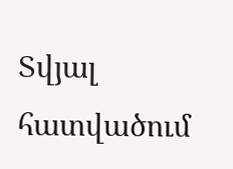Տվյալ հատվածում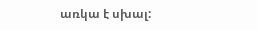առկա է սխալ: